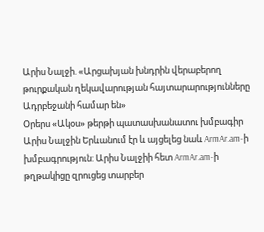Արիս Նալջի. «Արցախյան խնդրին վերաբերող թուրքական ղեկավարության հայտարարությունները Ադրբեջանի համար են»
Օրերս «Ակօս» թերթի պատասխանատու խմբագիր Արիս Նալջին Երևանում էր և այցելեց նաև ArmAr.am-ի խմբագրություն: Արիս Նալջիի հետ ArmAr.am-ի թղթակիցը զրուցեց տարբեր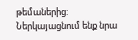թեմաներից: Ներկայացնում ենք նրա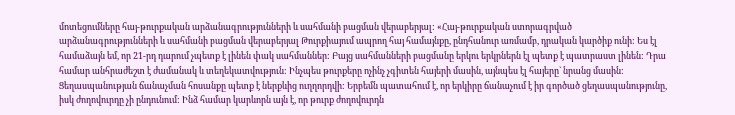մոտեցումները հայ-թուրքական արձանագրությունների և սահմանի բացման վերաբերյալ: «Հայ-թուրքական ստորագրված արձանագրությունների և սահմանի բացման վերաբերյալ Թուրքիայում ապրող հայ համայնքը, ընդհանուր առմամբ, դրական կարծիք ունի: Ես էլ համաձայն եմ, որ 21-րդ դարում չպետք է լինեն փակ սահմաններ: Բայց սահմանների բացմանը երկու երկրներն էլ պետք է պատրաստ լինեն: Դրա համար անհրաժեշտ է ժամանակ և տեղեկատվություն: Ինչպես թուրքերը ոչինչ չգիտեն հայերի մասին, այնպես էլ հայերը` նրանց մասին: Ցեղասպանության ճանաչման հոսանքը պետք է ներքևից ուղղորդվի: Երբեմն պատահում է, որ երկիրը ճանաչում է իր գործած ցեղասպանությունը, իսկ ժողովուրդը չի ընդունում: Ինձ համար կարևորն այն է, որ թուրք ժողովուրդն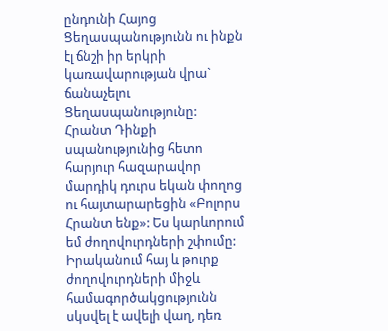ընդունի Հայոց Ցեղասպանությունն ու ինքն էլ ճնշի իր երկրի կառավարության վրա` ճանաչելու Ցեղասպանությունը: Հրանտ Դինքի սպանությունից հետո հարյուր հազարավոր մարդիկ դուրս եկան փողոց ու հայտարարեցին «Բոլորս Հրանտ ենք»: Ես կարևորում եմ ժողովուրդների շփումը: Իրականում հայ և թուրք ժողովուրդների միջև համագործակցությունն սկսվել է ավելի վաղ, դեռ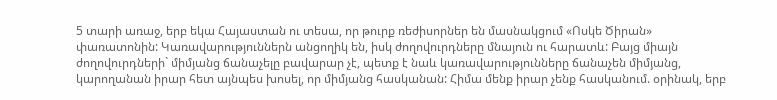5 տարի առաջ, երբ եկա Հայաստան ու տեսա, որ թուրք ռեժիսորներ են մասնակցում «Ոսկե Ծիրան» փառատոնին: Կառավարություններն անցողիկ են, իսկ ժողովուրդները մնայուն ու հարատև: Բայց միայն ժողովուրդների` միմյանց ճանաչելը բավարար չէ, պետք է նաև կառավարությունները ճանաչեն միմյանց, կարողանան իրար հետ այնպես խոսել, որ միմյանց հասկանան: Հիմա մենք իրար չենք հասկանում. օրինակ, երբ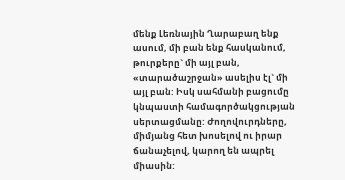մենք Լեռնային Ղարաբաղ ենք ասում, մի բան ենք հասկանում, թուրքերը` մի այլ բան, «տարածաշրջան» ասելիս էլ` մի այլ բան: Իսկ սահմանի բացումը կնպաստի համագործակցության սերտացմանը: Ժողովուրդները, միմյանց հետ խոսելով ու իրար ճանաչելով, կարող են ապրել միասին: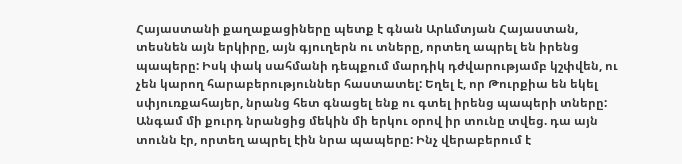Հայաստանի քաղաքացիները պետք է գնան Արևմտյան Հայաստան, տեսնեն այն երկիրը, այն գյուղերն ու տները, որտեղ ապրել են իրենց պապերը: Իսկ փակ սահմանի դեպքում մարդիկ դժվարությամբ կշփվեն, ու չեն կարող հարաբերություններ հաստատել: Եղել է, որ Թուրքիա են եկել սփյուռքահայեր, նրանց հետ գնացել ենք ու գտել իրենց պապերի տները: Անգամ մի քուրդ նրանցից մեկին մի երկու օրով իր տունը տվեց. դա այն տունն էր, որտեղ ապրել էին նրա պապերը: Ինչ վերաբերում է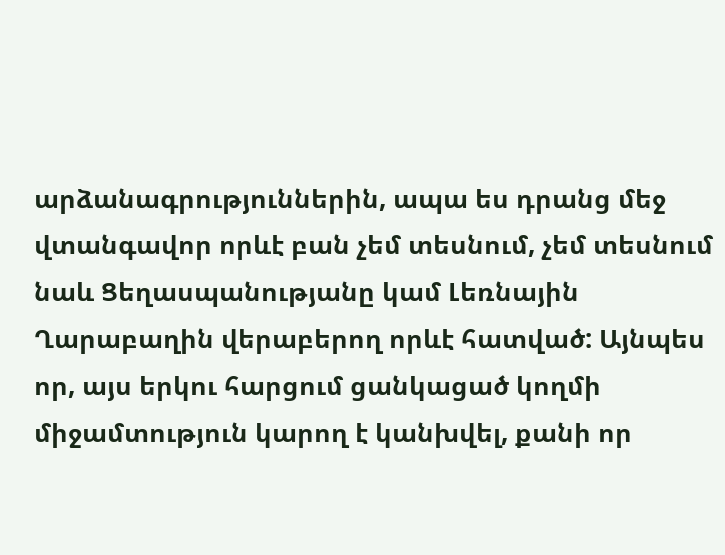արձանագրություններին, ապա ես դրանց մեջ վտանգավոր որևէ բան չեմ տեսնում, չեմ տեսնում նաև Ցեղասպանությանը կամ Լեռնային Ղարաբաղին վերաբերող որևէ հատված: Այնպես որ, այս երկու հարցում ցանկացած կողմի միջամտություն կարող է կանխվել, քանի որ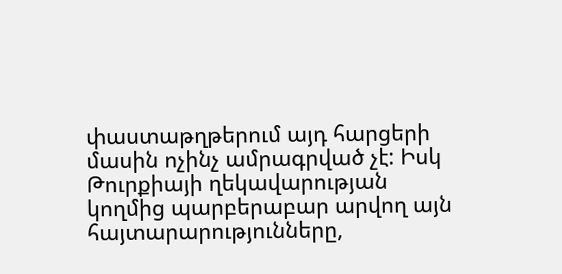փաստաթղթերում այդ հարցերի մասին ոչինչ ամրագրված չէ: Իսկ Թուրքիայի ղեկավարության կողմից պարբերաբար արվող այն հայտարարությունները,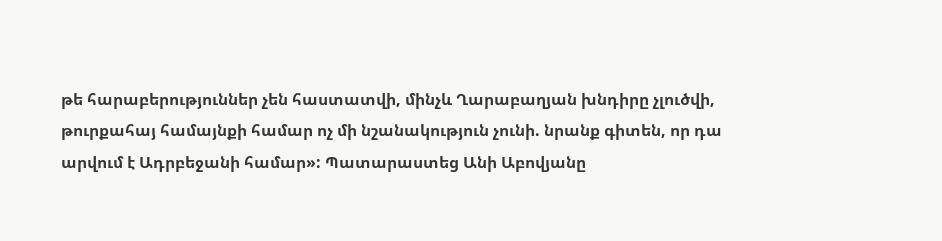թե հարաբերություններ չեն հաստատվի, մինչև Ղարաբաղյան խնդիրը չլուծվի, թուրքահայ համայնքի համար ոչ մի նշանակություն չունի. նրանք գիտեն, որ դա արվում է Ադրբեջանի համար»: Պատարաստեց Անի Աբովյանը